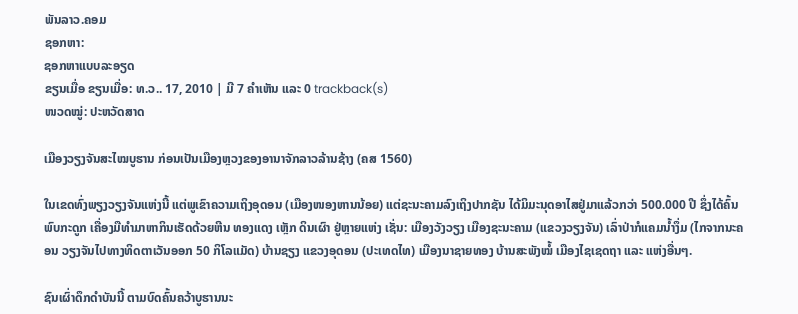ພັນລາວ.ຄອມ
ຊອກຫາ:
ຊອກຫາແບບລະອຽດ
ຂຽນເມື່ອ ຂຽນເມື່ອ: ທ.ວ.. 17, 2010 | ມີ 7 ຄຳເຫັນ ແລະ 0 trackback(s)
ໜວດໝູ່: ປະຫວັດສາດ

ເມືອງວຽງຈັນສະໄໝບູຮານ ກ່ອນເປັນເມືອງຫຼວງຂອງອານາຈັກລາວລ້ານຊ້າງ (ຄສ 1560)

ໃນເຂດທົ່ງພຽງວຽງຈັນແຫ່ງນີ້ ແຕ່ພູເຂົາຄວາມເຖິງອຸດອນ (ເມືອງໜອງຫານນ້ອຍ) ແຕ່ຊະນະຄາມລົງເຖິງປາກຊັນ ໄດ້ມິມະນຸດອາໄສຢູ່ມາແລ້ວກວ່າ 500.000 ປີ ຊຶ່ງໄດ້ຄົ້ນພົບກະດູກ ເຄື່ອງມືທຳມາຫາກິນເຮັດດ້ວຍຫີນ ທອງແດງ ເຫຼັກ ດິນເຜົາ ຢູ່ຫຼາຍແຫ່ງ ເຊັ່ນ: ເມືອງວັງວຽງ ເມືອງຊະນະຄາມ (ແຂວງວຽງຈັນ) ເລົ່າປ່າກໍແຄມນ້ຳງຶ່ມ (ໄກຈາກນະຄອນ ວຽງຈັນໄປທາງທິດຕາເວັນອອກ 50 ກິໂລແມັດ) ບ້ານຊຽງ ແຂວງອຸດອນ (ປະເທດໄທ) ເມືອງນາຊາຍທອງ ບ້ານສະພັງໝໍ້ ເມືອງໄຊເຊດຖາ ແລະ ແຫ່ງອື່ນໆ.

ຊົນເຜົ່າດຶກດຳບັນນີ້ ຕາມບົດຄົ້ນຄວ້າບູຮານນະ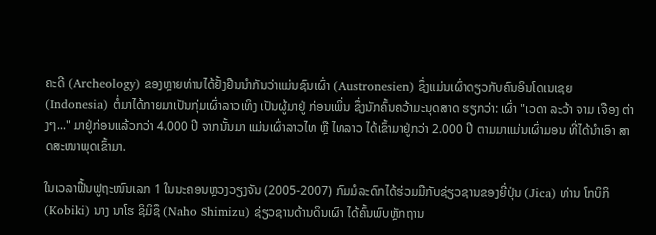ຄະດີ (Archeology) ຂອງຫຼາຍທ່ານໄດ້ຢັ້ງຢືນນຳກັນວ່າແມ່ນຊົນເຜົ່າ (Austronesien) ຊຶ່ງແມ່ນເຜົ່າດຽວກັບຄົນອິນໂດເນເຊຍ (Indonesia) ຕໍ່ມາໄດ້ກາຍມາເປັນກຸ່ມເຜົ່າລາວເທິງ ເປັນຜູ້ມາຢູ່ ກ່ອນເພິ່ນ ຊຶ່ງນັກຄົ້ນຄວ້າມະນຸດສາດ ຮຽກວ່າ: ເຜົ່າ "ເວດາ ລະວ້າ ຈາມ ເຈືອງ ຕ່າງໆ..." ມາຢູ່ກ່ອນແລ້ວກວ່າ 4.000 ປີ ຈາກນັ້ນມາ ແມ່ນເຜົ່າລາວໄທ ຫຼື ໄທລາວ ໄດ້ເຂົ້າມາຢູ່ກວ່າ 2.000 ປີ ຕາມມາແມ່ນເຜົ່າມອນ ທີ່ໄດ້ນຳເອົາ ສາດສະໜາພຸດເຂົ້າມາ.

ໃນເວລາຟື້ນຟູຖະໜົນເລກ 1 ໃນນະຄອນຫຼວງວຽງຈັນ (2005-2007) ກົມມໍລະດົກໄດ້ຮ່ວມມືກັບຊ່ຽວຊານຂອງຍີ່ປຸ່ນ (Jica) ທ່ານ ໂກບິກິ (Kobiki) ນາງ ນາໂຮ ຊິມິຊຶ (Naho Shimizu) ຊ່ຽວຊານດ້ານດິນເຜົາ ໄດ້ຄົ້ນພົບຫຼັກຖານ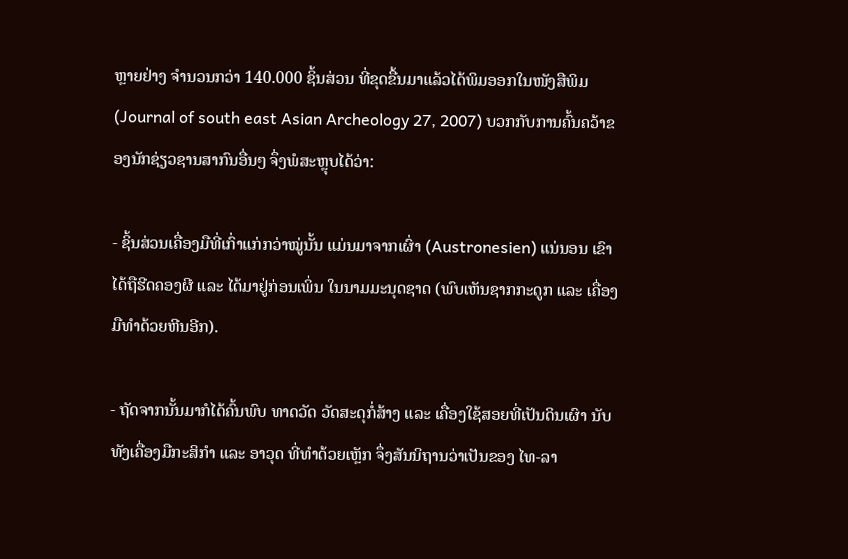ຫຼາຍຢ່າງ ຈຳນວນກວ່າ 140.000 ຊິ້ນສ່ວນ ທີ່ຂຸດຂື້ນມາແລ້ວໄດ້ພິມອອກໃນໜັງສືພິມ (Journal of south east Asian Archeology 27, 2007) ບວກກັບການຄົ້ນຄວ້າຂອງນັກຊ່ຽວຊານສາກົນອື່ນໆ ຈຶ່ງພໍສະຫຼຸບໄດ້ວ່າ:

- ຊິ້ນສ່ວນເຄື່ອງມືທີ່ເກົ່າແກ່ກວ່າໝູ່ນັ້ນ ແມ່ນມາຈາກເຜົ່າ (Austronesien) ແນ່ນອນ ເຂົາໄດ້ຖືຮີດຄອງຜີ ແລະ ໄດ້ມາຢູ່ກ່ອນເພິ່ນ ໃນນາມມະນຸດຊາດ (ພົບເຫັນຊາກກະດູກ ແລະ ເຄື່ອງມືທຳດ້ວຍຫີນອີກ).

- ຖັດຈາກນັ້ນມາກໍໄດ້ຄົ້ນພົບ ທາດວັດ ວັດສະດຸກໍ່ສ້າງ ແລະ ເຄື່ອງໃຊ້ສອຍທີ່ເປັນດິນເຜົາ ນັບທັງເຄື່ອງມືກະສິກຳ ແລະ ອາວຸດ ທີ່ທຳດ້ວຍເຫຼັກ ຈຶ່ງສັນນິຖານວ່າເປັນຂອງ ໄທ-ລາ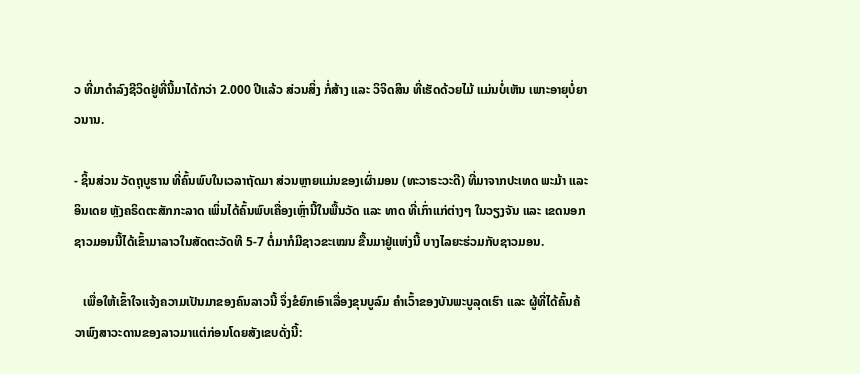ວ ທີ່ມາດຳລົງຊີວິດຢູ່ທີ່ນີ້ມາໄດ້ກວ່າ 2.000 ປີແລ້ວ ສ່ວນສິ່ງ ກໍ່ສ້າງ ແລະ ວິຈິດສິນ ທີ່ເຮັດດ້ວຍໄມ້ ແມ່ນບໍ່ເຫັນ ເພາະອາຍຸບໍ່ຍາວນານ.

- ຊິ້ນສ່ວນ ວັດຖຸບູຮານ ທີ່ຄົ້ນພົບໃນເວລາຖັດມາ ສ່ວນຫຼາຍແມ່ນຂອງເຜົ່າມອນ (ທະວາຣະວະດີ) ທີ່ມາຈາກປະເທດ ພະມ້າ ແລະ ອິນເດຍ ຫຼັງຄຣິດຕະສັກກະລາດ ເພິ່ນໄດ້ຄົ້ນພົບເຄື່ອງເຫຼົ່ານີ້ໃນພື້ນວັດ ແລະ ທາດ ທີ່ເກົ່າແກ່ຕ່າງໆ ໃນວຽງຈັນ ແລະ ເຂດນອກ ຊາວມອນນີ້ໄດ້ເຂົ້າມາລາວໃນສັດຕະວັດທີ 5-7 ຕໍ່ມາກໍມີຊາວຂະເໝນ ຂື້ນມາຢູ່ແຫ່ງນີ້ ບາງໄລຍະຮ່ວມກັບຊາວມອນ.

   ເພື່ອໃຫ້ເຂົ້າໃຈແຈ້ງຄວາມເປັນມາຂອງຄົນລາວນີ້ ຈຶ່ງຂໍຍົກເອົາເລື່ອງຂຸນບູລົມ ຄຳເວົ້າຂອງບັນພະບູລຸດເຮົາ ແລະ ຜູ້ທີ່ໄດ້ຄົ້ນຄ້ວາພົງສາວະດານຂອງລາວມາແຕ່ກ່ອນໂດຍສັງເຂບດັ່ງນີ້: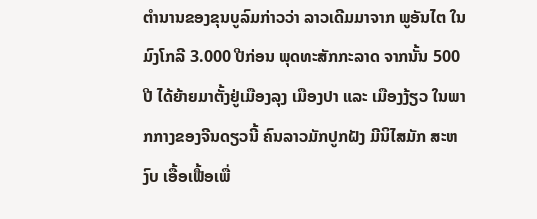ຕຳນານຂອງຂຸນບູລົມກ່າວວ່າ ລາວເດີມມາຈາກ ພູອັນໄຕ ໃນມົງໂກລີ 3.000 ປີກ່ອນ ພຸດທະສັກກະລາດ ຈາກນັ້ນ 500 ປີ ໄດ້ຍ້າຍມາຕັ້ງຢູ່ເມືອງລຸງ ເມືອງປາ ແລະ ເມືອງງ້ຽວ ໃນພາກກາງຂອງຈີນດຽວນີ້ ຄົນລາວມັກປູກຝັງ ມີນິໄສມັກ ສະຫງົບ ເອື້ອເຟື້ອເພື່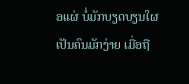ອແຜ່ ບໍ່ມັກບຽດບຽນໃຜ ເປັນຄົນມັກງ່າຍ ເມື່ອຖື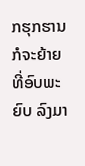ກຮຸກຮານກໍຈະຍ້າຍທີ່ອົບພະຍົບ ລົງມາ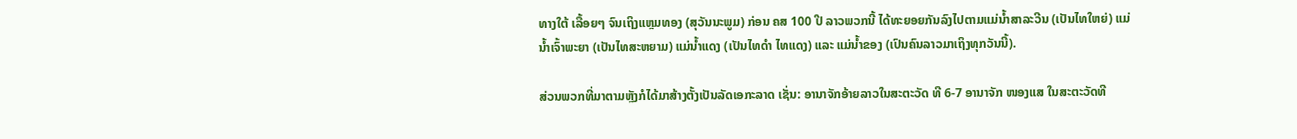ທາງໃຕ້ ເລື້ອຍໆ ຈົນເຖິງແຫຼມທອງ (ສຸວັນນະພູມ) ກ່ອນ ຄສ 100 ປີ ລາວພວກນີ້ ໄດ້ທະຍອຍກັນລົງໄປຕາມແມ່ນ້ຳສາລະວີນ (ເປັນໄທໃຫຍ່) ແມ່ນ້ຳເຈົ້າພະຍາ (ເປັນໄທສະຫຍາມ) ແມ່ນ້ຳແດງ (ເປັນໄທດຳ ໄທແດງ) ແລະ ແມ່ນ້ຳຂອງ (ເປົນຄົນລາວມາເຖິງທຸກວັນນີ້).

ສ່ວນພວກທີ່ມາຕາມຫຼັງກໍໄດ້ມາສ້າງຕັ້ງເປັນລັດເອກະລາດ ເຊັ່ນ: ອານາຈັກອ້າຍລາວໃນສະຕະວັດ ທີ 6-7 ອານາຈັກ ໜອງແສ ໃນສະຕະວັດທີ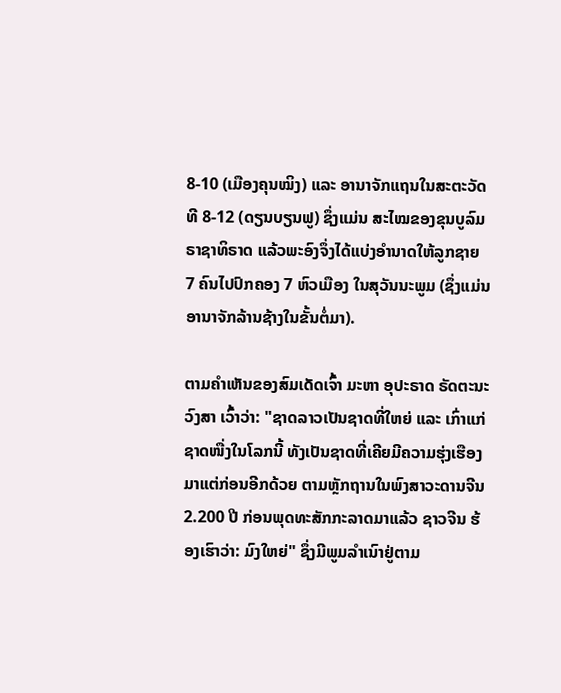8-10 (ເມືອງຄຸນໝິງ) ແລະ ອານາຈັກແຖນໃນສະຕະວັດທີ 8-12 (ດຽນບຽນຟູ) ຊຶ່ງແມ່ນ ສະໄໝຂອງຂຸນບູລົມ ຣາຊາທິຣາດ ແລ້ວພະອົງຈຶ່ງໄດ້ແບ່ງອຳນາດໃຫ້ລູກຊາຍ 7 ຄົນໄປປົກຄອງ 7 ຫົວເມືອງ ໃນສຸວັນນະພູມ (ຊຶ່ງແມ່ນອານາຈັກລ້ານຊ້າງໃນຂັ້ນຕໍ່ມາ).

ຕາມຄຳເຫັນຂອງສົມເດັດເຈົ້າ ມະຫາ ອຸປະຣາດ ຣັດຕະນະວົງສາ ເວົ້າວ່າ: "ຊາດລາວເປັນຊາດທີ່ໃຫຍ່ ແລະ ເກົ່າແກ່ ຊາດໜື່ງໃນໂລກນີ້ ທັງເປັນຊາດທີ່ເຄີຍມີຄວາມຮຸ່ງເຮືອງ ມາແຕ່ກ່ອນອີກດ້ວຍ ຕາມຫຼັກຖານໃນພົງສາວະດານຈີນ 2.200 ປີ ກ່ອນພຸດທະສັກກະລາດມາແລ້ວ ຊາວຈີນ ຮ້ອງເຮົາວ່າ: ມົງໃຫຍ່" ຊຶ່ງມີພູມລຳເນົາຢູ່ຕາມ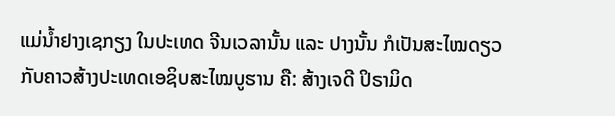ແມ່ນ້ຳຢາງເຊກຽງ ໃນປະເທດ ຈີນເວລານັ້ນ ແລະ ປາງນັ້ນ ກໍເປັນສະໄໝດຽວກັບຄາວສ້າງປະເທດເອຊິບສະໄໝບູຮານ ຄື: ສ້າງເຈດີ ປິຣາມິດ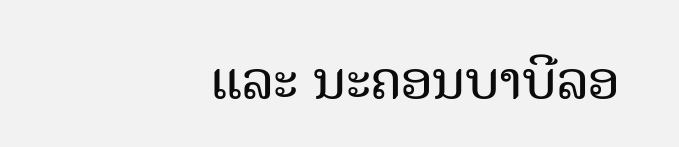ແລະ ນະຄອນບາບີລອ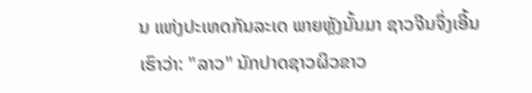ນ ແຫ່ງປະເທດກັນລະເດ ພາຍຫຼັງນັ້ນມາ ຊາວຈີນຈຶ່ງເອີ້ນເຮົາວ່າ: "ລາວ" ນັກປາດຊາວຜິວຂາວ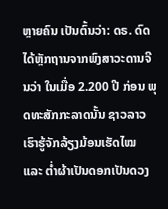ຫຼາຍຄົນ ເປັນຕົ້ນວ່າ: ດຣ. ດົດ ໄດ້ຫຼັກຖານຈາກພົງສາວະດານຈີນວ່າ ໃນເມື່ອ 2.200 ປີ ກ່ອນ ພຸດທະສັກກະລາດນັ້ນ ຊາວລາວ ເຮົາຮູ້ຈັກລ້ຽງມ້ອນເຮັດໄໝ ແລະ ຕ່ຳຜ້າເປັນດອກເປັນດວງ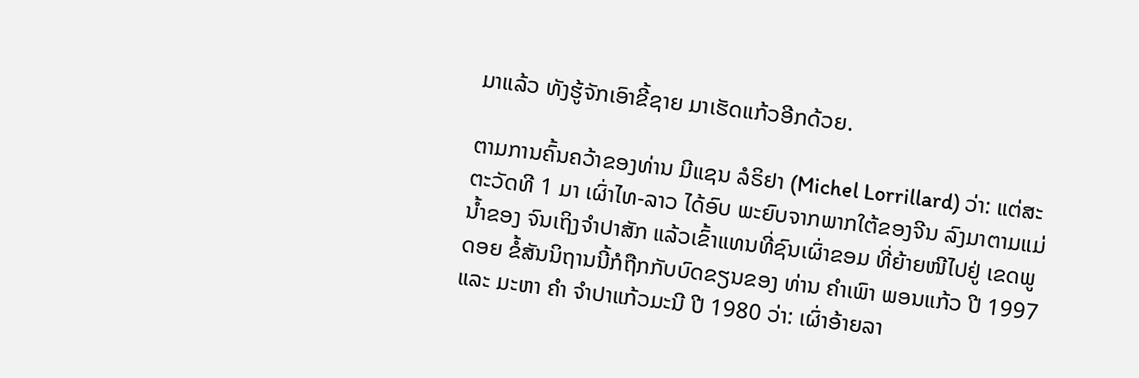ມາແລ້ວ ທັງຮູ້ຈັກເອົາຂີ້ຊາຍ ມາເຮັດແກ້ວອີກດ້ວຍ.

ຕາມການຄົ້ນຄວ້າຂອງທ່ານ ມີແຊນ ລໍຣິຢາ (Michel Lorrillard) ວ່າ: ແຕ່ສະຕະວັດທີ 1 ມາ ເຜົ່າໄທ-ລາວ ໄດ້ອົບ ພະຍົບຈາກພາກໃຕ້ຂອງຈີນ ລົງມາຕາມແມ່ນ້ຳຂອງ ຈົນເຖິງຈຳປາສັກ ແລ້ວເຂົ້າແທນທີ່ຊົນເຜົ່າຂອມ ທີ່ຍ້າຍໜີໄປຢູ່ ເຂດພູດອຍ ຂໍ້ສັນນິຖານນີ້ກໍຖືກກັບບົດຂຽນຂອງ ທ່ານ ຄຳເພົາ ພອນແກ້ວ ປີ 1997 ແລະ ມະຫາ ຄຳ ຈຳປາແກ້ວມະນີ ປີ 1980 ວ່າ: ເຜົ່າອ້າຍລາ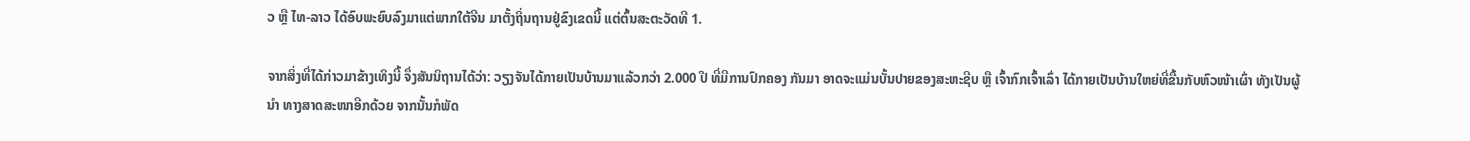ວ ຫຼື ໄທ-ລາວ ໄດ້ອົບພະຍົບລົງມາແຕ່ພາກໃຕ້ຈີນ ມາຕັ້ງຖິ່ນຖານຢູ່ຂົງເຂດນີ້ ແຕ່ຕົ້ນສະຕະວັດທີ 1.

ຈາກສິ່ງທີ່ໄດ້ກ່າວມາຂ້າງເທິງນີ້ ຈຶ່ງສັນນິຖານໄດ້ວ່າ: ວຽງຈັນໄດ້ກາຍເປັນບ້ານມາແລ້ວກວ່າ 2.000 ປີ ທີ່ມີການປົກຄອງ ກັນມາ ອາດຈະແມ່ນບັ້ນປາຍຂອງສະຫະຊີບ ຫຼື ເຈົ້າກົກເຈົ້າເລົ່າ ໄດ້ກາຍເປັນບ້ານໃຫຍ່ທີ່ຂື້ນກັບຫົວໜ້າເຜົ່າ ທັງເປັນຜູ້ນຳ ທາງສາດສະໜາອີກດ້ວຍ ຈາກນັ້ນກໍພັດ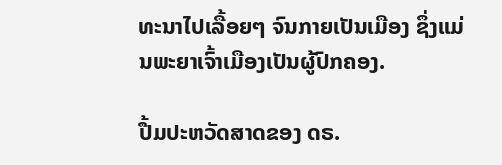ທະນາໄປເລື້ອຍໆ ຈົນກາຍເປັນເມືອງ ຊຶ່ງແມ່ນພະຍາເຈົ້າເມືອງເປັນຜູ້ປົກຄອງ.

ປື້ມປະຫວັດສາດຂອງ ດຣ.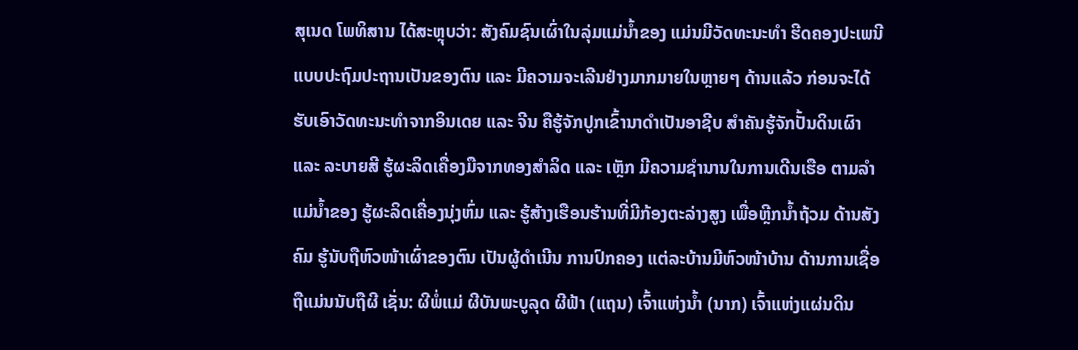ສຸເນດ ໂພທິສານ ໄດ້ສະຫຼຸບວ່າ: ສັງຄົມຊົນເຜົ່າໃນລຸ່ມແມ່ນ້ຳຂອງ ແມ່ນມີວັດທະນະທຳ ຮີດຄອງປະເພນີແບບປະຖົມປະຖານເປັນຂອງຕົນ ແລະ ມີຄວາມຈະເລີນຢ່າງມາກມາຍໃນຫຼາຍໆ ດ້ານແລ້ວ ກ່ອນຈະໄດ້ ຮັບເອົາວັດທະນະທຳຈາກອິນເດຍ ແລະ ຈີນ ຄືຮູ້ຈັກປູກເຂົ້ານາດຳເປັນອາຊີບ ສຳຄັນຮູ້ຈັກປັ້ນດິນເຜົາ ແລະ ລະບາຍສີ ຮູ້ຜະລິດເຄື່ອງມືຈາກທອງສຳລິດ ແລະ ເຫຼັກ ມີຄວາມຊຳນານໃນການເດີນເຮືອ ຕາມລຳແມ່ນ້ຳຂອງ ຮູ້ຜະລິດເຄື່ອງນຸ່ງຫົ່ມ ແລະ ຮູ້ສ້າງເຮືອນຮ້ານທີ່ມີກ້ອງຕະລ່າງສູງ ເພື່ອຫຼີກນ້ຳຖ້ວມ ດ້ານສັງຄົມ ຮູ້ນັບຖືຫົວໜ້າເຜົ່າຂອງຕົນ ເປັນຜູ້ດຳເນີນ ການປົກຄອງ ແຕ່ລະບ້ານມີຫົວໜ້າບ້ານ ດ້ານການເຊື່ອຖືແມ່ນນັບຖືຜີ ເຊັ່ນ: ຜີພໍ່ແມ່ ຜີບັນພະບູລຸດ ຜີຟ້າ (ແຖນ) ເຈົ້າແຫ່ງນ້ຳ (ນາກ) ເຈົ້າແຫ່ງແຜ່ນດິນ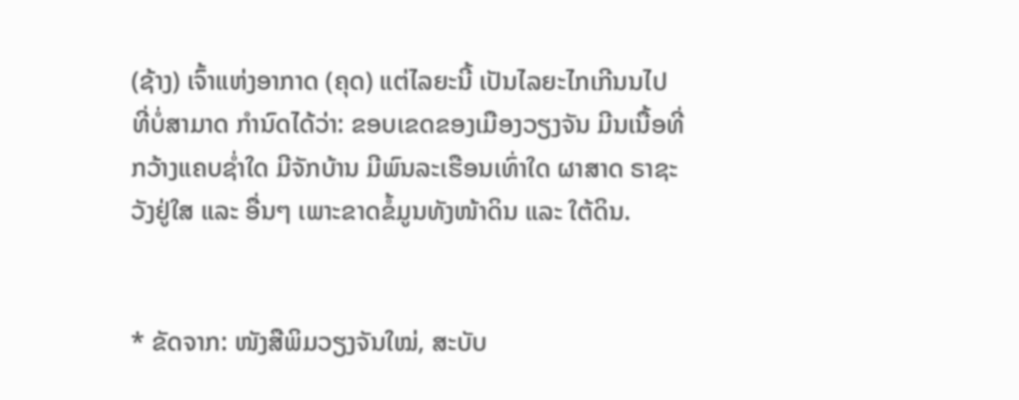(ຊ້າງ) ເຈົ້າແຫ່ງອາກາດ (ຄຸດ) ແຕ່ໄລຍະນີ້ ເປັນໄລຍະໄກເກີນນໄປ ທີ່ບໍ່ສາມາດ ກຳນົດໄດ້ວ່າ: ຂອບເຂດຂອງເມືອງວຽງຈັນ ມີນເນື້ອທີ່ກວ້າງແຄບຊ່ຳໃດ ມີຈັກບ້ານ ມີພົນລະເຮືອນເທົ່າໃດ ຜາສາດ ຣາຊະວັງຢູ່ໃສ ແລະ ອື່ນໆ ເພາະຂາດຂໍ້ມູນທັງໜ້າດິນ ແລະ ໃຕ້ດິນ.


* ຂັດຈາກ: ໜັງສືພິມວຽງຈັນໃໝ່, ສະບັບ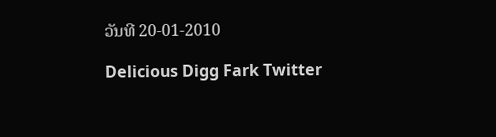ວັນທີ 20-01-2010

Delicious Digg Fark Twitter